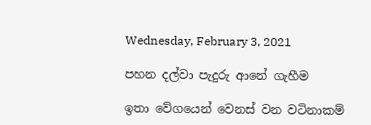Wednesday, February 3, 2021

පහන දල්වා පැදුරු ආනේ ගැහීම

ඉතා වේගයෙන් වෙනස් වන වටිනාකම්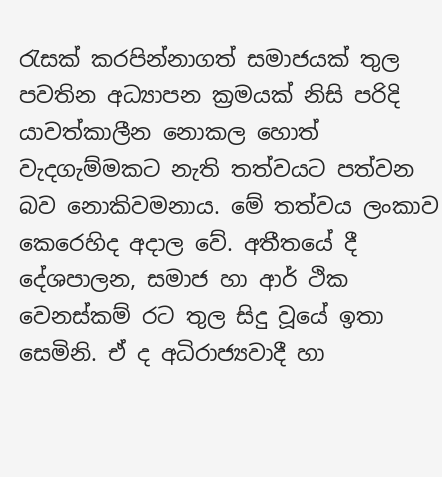රැසක් කරපින්නාගත් සමාජයක් තුල පවතින අධ්‍යාපන ක්‍රමයක් නිසි පරිදි යාවත්කාලීන නොකල හොත් වැදගැම්මකට නැති තත්වයට පත්වන බව නොකිවමනාය. මේ තත්වය ලංකාව කෙරෙහිද අදාල වේ. අතීතයේ දී දේශපාලන, සමාජ හා ආර් ථික වෙනස්කම් රට තුල සිදු වූයේ ඉතා සෙමිනි. ඒ ද අධිරාජ්‍යවාදී හා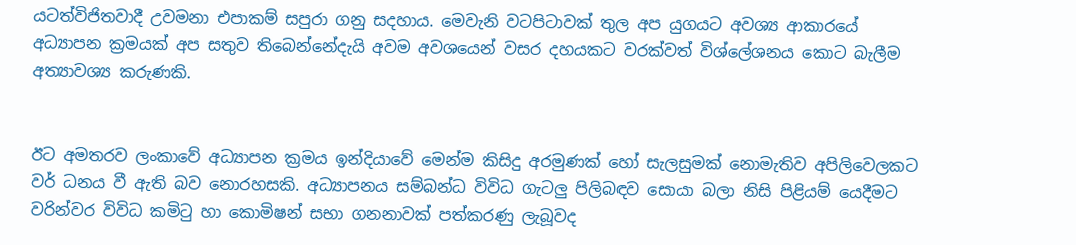යටත්විජිතවාදී උවමනා එපාකම් සපුරා ගනු සදහාය. මෙවැනි වටපිටාවක් තුල අප යුගයට අවශ්‍ය ආකාරයේ අධ්‍යාපන ක්‍රමයක් අප සතුව තිබෙන්නේදැයි අවම අවශයෙන් වසර දහයකට වරක්වත් විශ්ලේශනය කොට බැලීම අත්‍යාවශ්‍ය කරුණකි.


ඊට අමතරව ලංකාවේ අධ්‍යාපන ක්‍රමය ඉන්දියාවේ මෙන්ම කිසිදු අරමුණක් හෝ සැලසුමක් නොමැතිව අපිලිවෙලකට වර් ධනය වී ඇති බව නොරහසකි. අධ්‍යාපනය සම්බන්ධ විවිධ ගැටලු පිලිබඳව සොයා බලා නිසි පිළියම් යෙදීමට වරින්වර විවිධ කමිටු හා කොමිෂන් සභා ගනනාවක් පත්කරණු ලැබූවද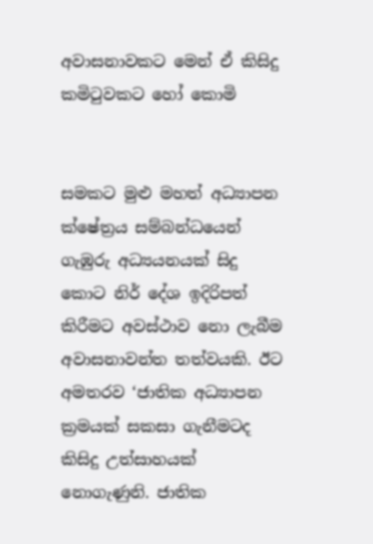අවාසනාවකට මෙන් ඒ කිසිදු කමිටුවකට හෝ කොමි


සමකට මුළු මහත් අධ්‍යාපන ක්ෂේත්‍රය සම්බන්ධයෙන් ගැඹුරු අධ්‍යයනයක් සිදු කොට නිර් දේශ ඉදිරිපත් කිරීමට අවස්ථාව නො ලැබීම අවාසනාවන්ත තත්වයකි. ඊට අමතරව ‘ජාතික අධ්‍යාපන ක්‍රමයක් සකසා ගැනීමටද කිසිදු උත්සාහයක් නොගැණුනි. ජාතික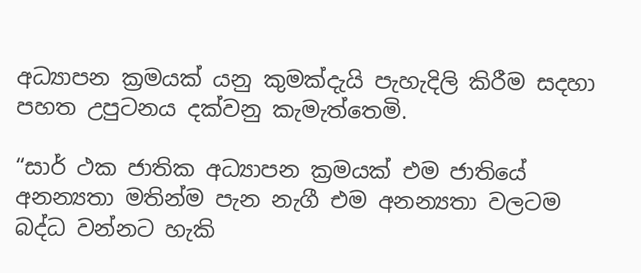අධ්‍යාපන ක්‍රමයක් යනු කුමක්දැයි පැහැදිලි කිරීම සදහා පහත උපුටනය දක්වනු කැමැත්තෙමි.

“සාර් ථක ජාතික අධ්‍යාපන ක්‍රමයක් එම ජාතියේ අනන්‍යතා මතින්ම පැන නැගී එම අනන්‍යතා වලටම බද්ධ වන්නට හැකි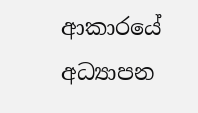ආකාරයේ අධ්‍යාපන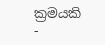ක්‍රමයකි -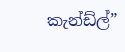කැන්ඩ්ල්”